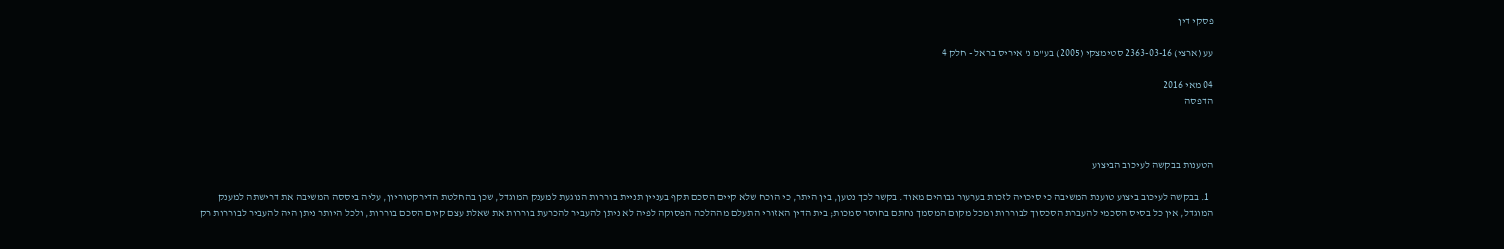פסקי דין

עע (ארצי) 2363-03-16 סטימצקי (2005) בע"מ נ' איריס בראל - חלק 4

04 מאי 2016
הדפסה



הטענות בבקשה לעיכוב הביצוע

  1. בבקשה לעיכוב ביצוע טוענת המשיבה כי סיכויה לזכות בערעור גבוהים מאוד. בקשר לכך נטען, בין היתר, כי הוכח שלא קיים הסכם תקף בעניין תניית בוררות הנוגעת למענק המוגדל, שכן בהחלטת הדירקטוריון, עליה ביססה המשיבה את דרישתה למענק המוגדל, אין כל בסיס הסכמי להעברת הסכסוך לבוררות ומכל מקום המסמך נחתם בחוסר סמכות; בית הדין האזורי התעלם מההלכה הפסוקה לפיה לא ניתן להעביר להכרעת בוררות את שאלת עצם קיום הסכם בוררות, ולכל היותר ניתן היה להעביר לבוררות רק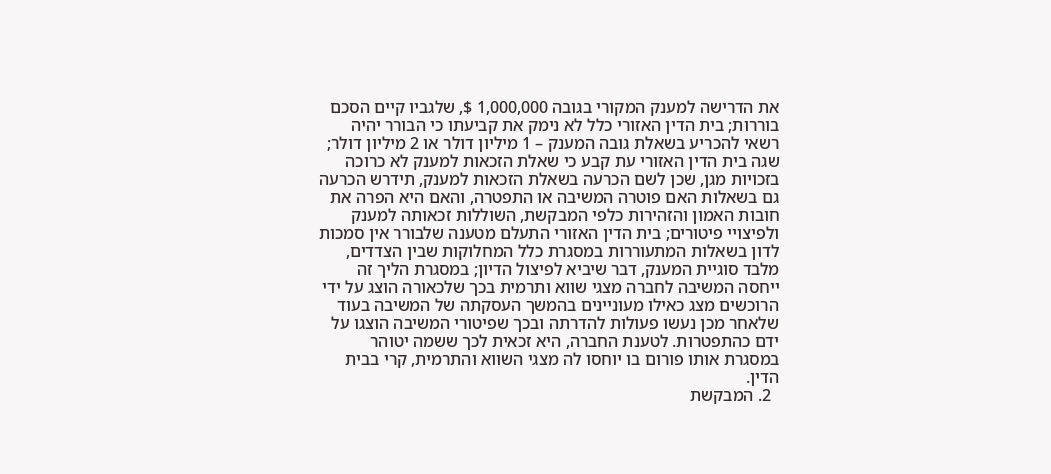את הדרישה למענק המקורי בגובה 1,000,000 $, שלגביו קיים הסכם בוררות; בית הדין האזורי כלל לא נימק את קביעתו כי הבורר יהיה רשאי להכריע בשאלת גובה המענק – 1 מיליון דולר או 2 מיליון דולר; שגה בית הדין האזורי עת קבע כי שאלת הזכאות למענק לא כרוכה בזכויות מגן, שכן לשם הכרעה בשאלת הזכאות למענק, תידרש הכרעה גם בשאלות האם פוטרה המשיבה או התפטרה, והאם היא הפרה את חובות האמון והזהירות כלפי המבקשת, השוללות זכאותה למענק ולפיצויי פיטורים; בית הדין האזורי התעלם מטענה שלבורר אין סמכות לדון בשאלות המתעוררות במסגרת כלל המחלוקות שבין הצדדים, מלבד סוגיית המענק, דבר שיביא לפיצול הדיון; במסגרת הליך זה ייחסה המשיבה לחברה מצגי שווא ותרמית בכך שלכאורה הוצג על ידי הרוכשים מצג כאילו מעוניינים בהמשך העסקתה של המשיבה בעוד שלאחר מכן נעשו פעולות להדרתה ובכך שפיטורי המשיבה הוצגו על ידם כהתפטרות. לטענת החברה, היא זכאית לכך ששמה יטוהר במסגרת אותו פורום בו יוחסו לה מצגי השווא והתרמית, קרי בבית הדין.
  2. המבקשת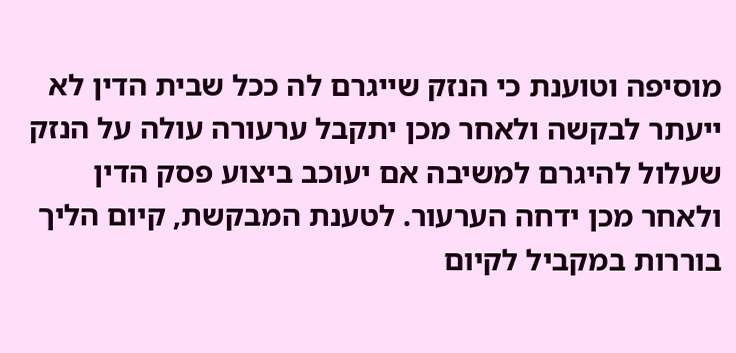מוסיפה וטוענת כי הנזק שייגרם לה ככל שבית הדין לא ייעתר לבקשה ולאחר מכן יתקבל ערעורה עולה על הנזק שעלול להיגרם למשיבה אם יעוכב ביצוע פסק הדין ולאחר מכן ידחה הערעור. לטענת המבקשת, קיום הליך בוררות במקביל לקיום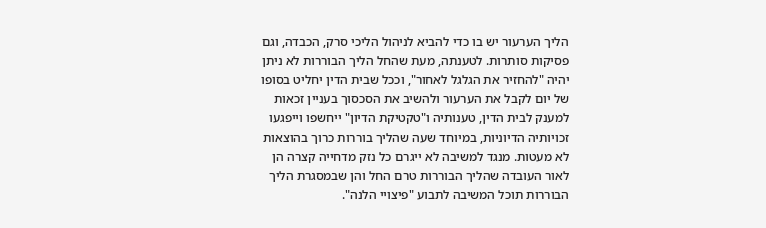הליך הערעור יש בו כדי להביא לניהול הליכי סרק, הכבדה, וגם פסיקות סותרות. לטענתה, מעת שהחל הליך הבוררות לא ניתן יהיה "להחזיר את הגלגל לאחור", וככל שבית הדין יחליט בסופו של יום לקבל את הערעור ולהשיב את הסכסוך בעניין זכאות למענק לבית הדין, טענותיה ו"טקטיקת הדיון" ייחשפו וייפגעו זכויותיה הדיוניות, במיוחד שעה שהליך בוררות כרוך בהוצאות לא מעטות. מנגד למשיבה לא ייגרם כל נזק מדחייה קצרה הן לאור העובדה שהליך הבוררות טרם החל והן שבמסגרת הליך הבוררות תוכל המשיבה לתבוע "פיצויי הלנה".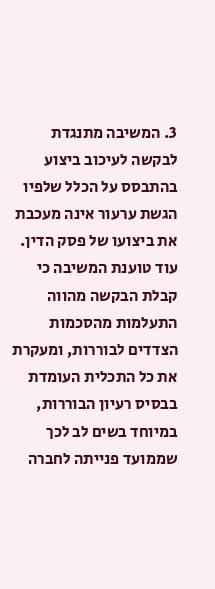3. המשיבה מתנגדת לבקשה לעיכוב ביצוע בהתבסס על הכלל שלפיו הגשת ערעור אינה מעכבת את ביצועו של פסק הדין. עוד טוענת המשיבה כי קבלת הבקשה מהווה התעלמות מהסכמות הצדדים לבוררות, ומעקרת את כל התכלית העומדת בבסיס רעיון הבוררות, במיוחד בשים לב לכך שממועד פנייתה לחברה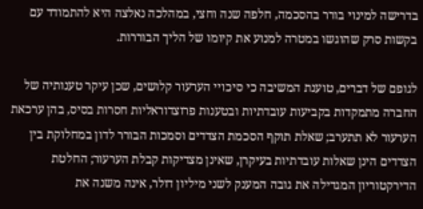בדרישה למינוי בורר בהסכמה, חלפה שנה וחצי, במהלכה נאלצה היא להתמודד עם בקשות סרק שהוגשו במטרה למנוע את קיומו של הליך הבוררות.

לגופם של דברים, טוענת המשיבה כי סיכויי הערעור קלושים, שכן עיקר טענותיה של החברה מתמקדות בקביעות עובדתיות ובטענות פרוצדוראליות חסרות בסיס, בהן ערכאת הערעור לא תתערב; שאלת תוקף הסכמת הצדדים וסמכות הבורר לדון במחלוקת בין הצדדים הינן שאלות עובדתיות בעיקרן, שאינן מצדיקות קבלת הערעור; החלטת הדירקטוריון המגדילה את גובה המענק לשני מיליון דולר, אינה משנה את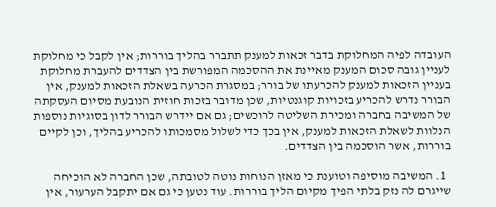העובדה לפיה המחלוקת בדבר זכאות למענק תתברר בהליך בוררות; אין לקבל כי מחלוקת לעניין גובה סכום המענק מאיינת את ההסכמה המפורשת בין הצדדים להעברת מחלוקת בעניין הזכאות למענק להכרעתו של בורר; במסגרת הכרעה בשאלת הזכאות למענק, אין הבורר נדרש להכריע בזכויות קוגנטיות, שכן מדובר בזכות חוזית הנובעת מסיום העסקתה של המשיבה בחברה ומכירת השליטה לרוכשים; גם אם יידרש הבורר לדון בסוגיות נוספות הנלוות לשאלת הזכאות למענק, אין בכך כדי לשלול מסמכותו להכריע בהליך, וכן לקיים בוררות, אשר הוסכמה בין הצדדים.

  1. המשיבה מוסיפה וטוענת כי מאזן הנוחות נוטה לטובתה, שכן החברה לא הוכיחה שייגרם לה נזק בלתי הפיך מקיום הליך בוררות. עוד נטען כי גם אם יתקבל הערעור, אין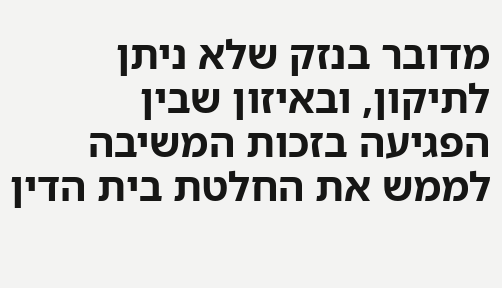מדובר בנזק שלא ניתן לתיקון, ובאיזון שבין הפגיעה בזכות המשיבה לממש את החלטת בית הדין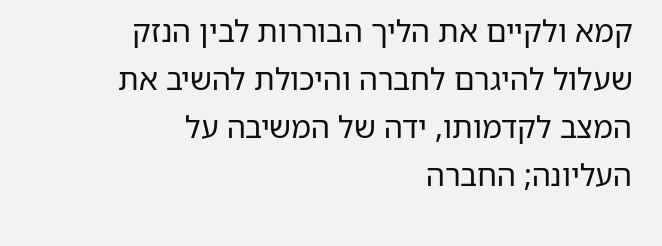קמא ולקיים את הליך הבוררות לבין הנזק שעלול להיגרם לחברה והיכולת להשיב את המצב לקדמותו, ידה של המשיבה על העליונה; החברה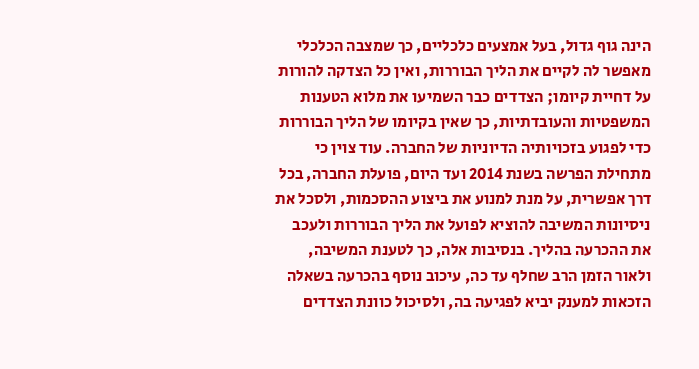הינה גוף גדול, בעל אמצעים כלכליים, כך שמצבה הכלכלי מאפשר לה לקיים את הליך הבוררות, ואין כל הצדקה להורות על דחיית קיומו; הצדדים כבר השמיעו את מלוא הטענות המשפטיות והעובדתיות, כך שאין בקיומו של הליך הבוררות כדי לפגוע בזכויותיה הדיוניות של החברה. עוד צוין כי מתחילת הפרשה בשנת 2014 ועד היום, פועלת החברה, בכל דרך אפשרית, על מנת למנוע את ביצוע ההסכמות, ולסכל את ניסיונות המשיבה להוציא לפועל את הליך הבוררות ולעכב את ההכרעה בהליך. בנסיבות אלה, כך לטענת המשיבה, ולאור הזמן הרב שחלף עד כה, עיכוב נוסף בהכרעה בשאלה הזכאות למענק יביא לפגיעה בה, ולסיכול כוונת הצדדים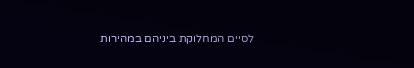לסיים המחלוקת ביניהם במהירות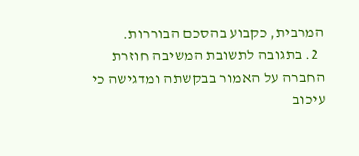המרבית, כקבוע בהסכם הבוררות.
  2. בתגובה לתשובת המשיבה חוזרת החברה על האמור בבקשתה ומדגישה כי עיכוב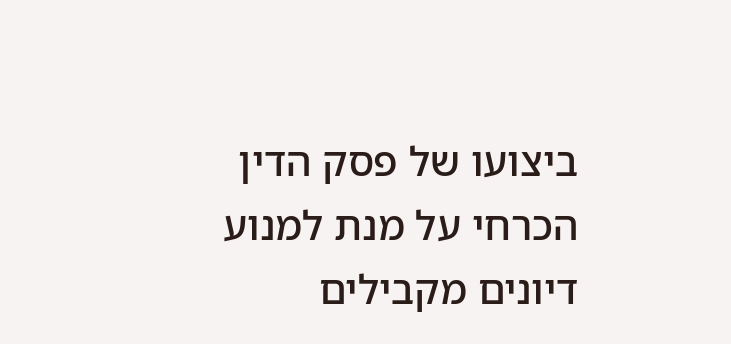ביצועו של פסק הדין הכרחי על מנת למנוע דיונים מקבילים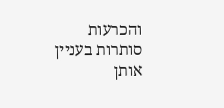והכרעות סותרות בעניין אותן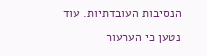הנסיבות העובדתיות. עוד נטען כי הערעור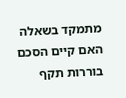מתמקד בשאלה האם קיים הסכם בוררות תקף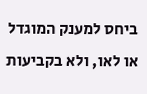ביחס למענק המוגדל או לאו, ולא בקביעות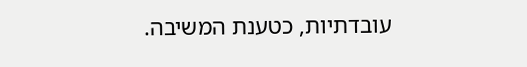עובדתיות, כטענת המשיבה.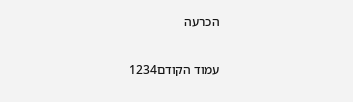הכרעה

עמוד הקודם1234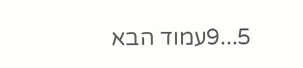5...9עמוד הבא